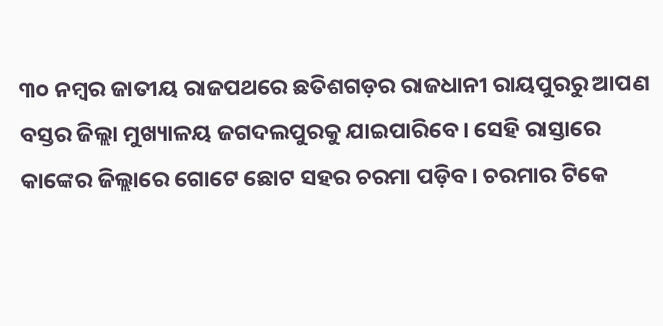୩୦ ନମ୍ବର ଜାତୀୟ ରାଜପଥରେ ଛତିଶଗଡ଼ର ରାଜଧାନୀ ରାୟପୁରରୁ ଆପଣ ବସ୍ତର ଜିଲ୍ଲା ମୁଖ୍ୟାଳୟ ଜଗଦଲପୁରକୁ ଯାଇପାରିବେ। ସେହି ରାସ୍ତାରେ କାଙ୍କେର ଜିଲ୍ଲାରେ ଗୋଟେ ଛୋଟ ସହର ଚରମା ପଡ଼ିବ। ଚରମାର ଟିକେ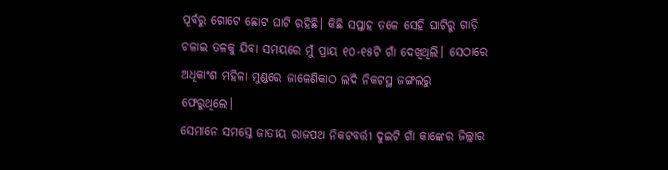ପୂର୍ବରୁ ଗୋଟେ ଛୋଟ ଘାଟି ରହିଛି। କିଛି ସପ୍ତାହ ତଳେ ସେହି ଘାଟିରୁ ଗାଡ଼ି ଚଳାଇ ତଳକୁ ଯିବା ସମୟରେ ମୁଁ ପ୍ରାୟ ୧୦-୧୫ଟି ଗାଁ ଦେଖିଥିଲି। ସେଠାରେ ଅଧିକାଂଶ ମହିଳା ମୁଣ୍ଡରେ ଜାଳେଣିକାଠ ଲଦି ନିକଟସ୍ଥ ଜଙ୍ଗଲରୁ ଫେରୁଥିଲେ।
ସେମାନେ ସମସ୍ତେ ଜାତୀୟ ରାଜପଥ ନିକଟବର୍ତ୍ତୀ ଦୁଇଟି ଗାଁ କାଙ୍କେର ଜିଲ୍ଲାର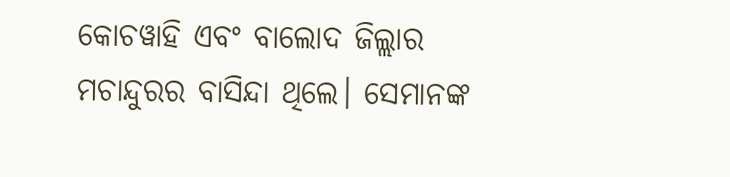କୋଚୱାହି ଏବଂ ବାଲୋଦ ଜିଲ୍ଲାର ମଚାନ୍ଦୁରର ବାସିନ୍ଦା ଥିଲେ। ସେମାନଙ୍କ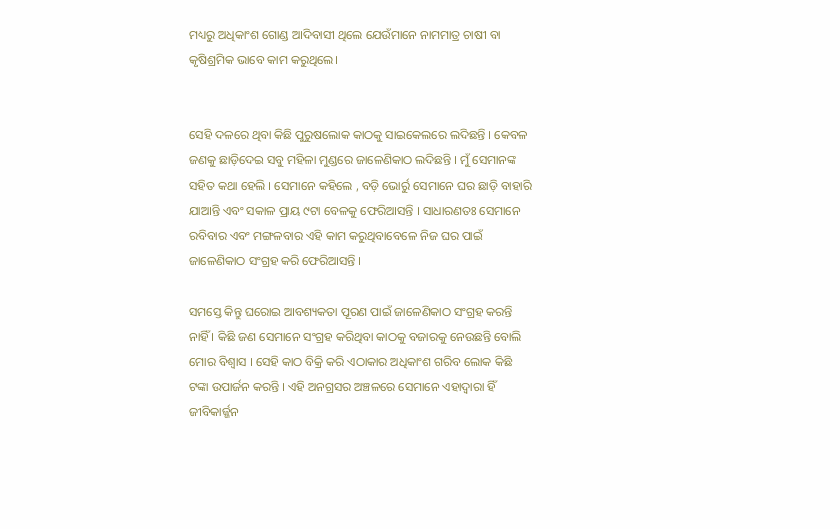ମଧ୍ୟରୁ ଅଧିକାଂଶ ଗୋଣ୍ଡ ଆଦିବାସୀ ଥିଲେ ଯେଉଁମାନେ ନାମମାତ୍ର ଚାଷୀ ବା କୃଷିଶ୍ରମିକ ଭାବେ କାମ କରୁଥିଲେ।


ସେହି ଦଳରେ ଥିବା କିଛି ପୁରୁଷଲୋକ କାଠକୁ ସାଇକେଲରେ ଲଦିଛନ୍ତି । କେବଳ ଜଣକୁ ଛାଡ଼ିଦେଇ ସବୁ ମହିଳା ମୁଣ୍ଡରେ ଜାଳେଣିକାଠ ଲଦିଛନ୍ତି । ମୁଁ ସେମାନଙ୍କ ସହିତ କଥା ହେଲି । ସେମାନେ କହିଲେ , ବଡ଼ି ଭୋର୍ରୁ ସେମାନେ ଘର ଛାଡ଼ି ବାହାରି ଯାଆନ୍ତି ଏବଂ ସକାଳ ପ୍ରାୟ ୯ଟା ବେଳକୁ ଫେରିଆସନ୍ତି । ସାଧାରଣତଃ ସେମାନେ ରବିବାର ଏବଂ ମଙ୍ଗଳବାର ଏହି କାମ କରୁଥିବାବେଳେ ନିଜ ଘର ପାଇଁ ଜାଳେଣିକାଠ ସଂଗ୍ରହ କରି ଫେରିଆସନ୍ତି ।

ସମସ୍ତେ କିନ୍ତୁ ଘରୋଇ ଆବଶ୍ୟକତା ପୂରଣ ପାଇଁ ଜାଳେଣିକାଠ ସଂଗ୍ରହ କରନ୍ତି ନାହିଁ । କିଛି ଜଣ ସେମାନେ ସଂଗ୍ରହ କରିଥିବା କାଠକୁ ବଜାରକୁ ନେଉଛନ୍ତି ବୋଲି ମୋର ବିଶ୍ୱାସ । ସେହି କାଠ ବିକ୍ରି କରି ଏଠାକାର ଅଧିକାଂଶ ଗରିବ ଲୋକ କିଛି ଟଙ୍କା ଉପାର୍ଜନ କରନ୍ତି । ଏହି ଅନଗ୍ରସର ଅଞ୍ଚଳରେ ସେମାନେ ଏହାଦ୍ୱାରା ହିଁ ଜୀବିକାର୍ଜ୍ଜନ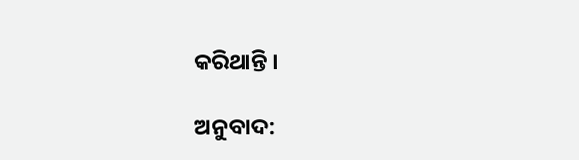କରିଥାନ୍ତି ।

ଅନୁବାଦ: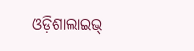ଓଡ଼ିଶାଲାଇଭ୍